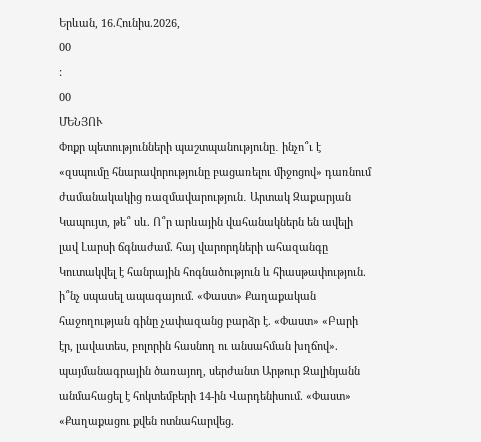Երևան, 16.Հունիս.2026,
00
:
00
ՄԵՆՅՈՒ
Փոքր պետությունների պաշտպանությունը․ ինչո՞ւ է «զսպումը հնարավորությունը բացառելու միջոցով» դառնում ժամանակակից ռազմավարություն․ Արտակ Զաքարյան Կապույտ, թե՞ սև. Ո՞ր արևային վահանակներն են ավելի լավ Լարսի ճգնաժամ. հայ վարորդների ահազանգը Կուտակվել է հանրային հոգնածություն և հիասթափություն. ի՞նչ սպասել ապագայում. «Փաստ» Քաղաքական հաջողության գինը չափազանց բարձր է. «Փաստ» «Բարի էր, լավատես, բոլորին հասնող ու անսահման խղճով». պայմանագրային ծառայող, սերժանտ Արթուր Զալինյանն անմահացել է հոկտեմբերի 14-ին Վարդենիսում. «Փաստ» «Քաղաքացու քվեն ոտնահարվեց.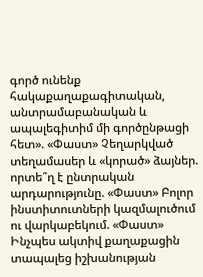գործ ունենք հակաքաղաքագիտական, անտրամաբանական և ապալեգիտիմ մի գործընթացի հետ». «Փաստ» Չեղարկված տեղամասեր և «կորած» ձայներ. որտե՞ղ է ընտրական արդարությունը. «Փաստ» Բոլոր ինստիտուտների կազմալուծում ու վարկաբեկում. «Փաստ» Ինչպես ակտիվ քաղաքացին տապալեց իշխանության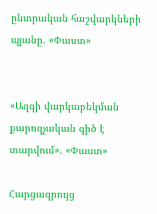ընտրական հաշվարկների պլանը. «Փաստ»


«Ազգի վարկաբեկման քարոզչական գիծ է տարվում». «Փաստ»

Հարցազրույց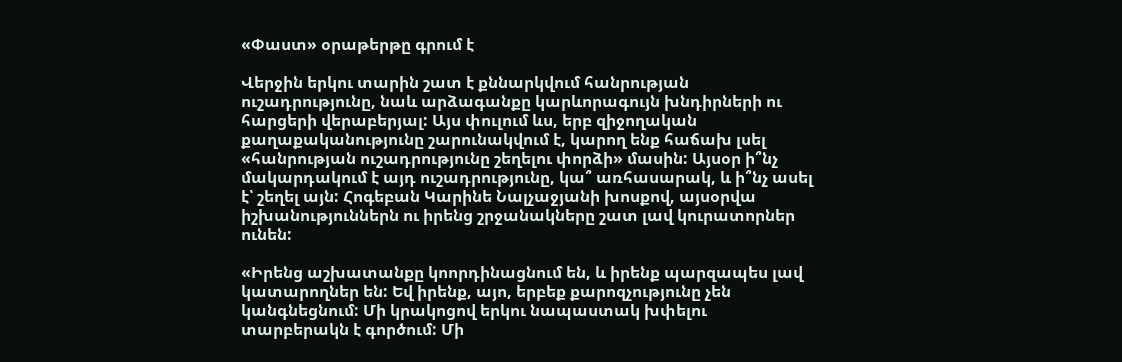«Փաստ» օրաթերթը գրում է

Վերջին երկու տարին շատ է քննարկվում հանրության ուշադրությունը, նաև արձագանքը կարևորագույն խնդիրների ու հարցերի վերաբերյալ: Այս փուլում ևս, երբ զիջողական քաղաքականությունը շարունակվում է, կարող ենք հաճախ լսել «հանրության ուշադրությունը շեղելու փորձի» մասին: Այսօր ի՞նչ մակարդակում է այդ ուշադրությունը, կա՞ առհասարակ, և ի՞նչ ասել է՝ շեղել այն: Հոգեբան Կարինե Նալչաջյանի խոսքով, այսօրվա իշխանություններն ու իրենց շրջանակները շատ լավ կուրատորներ ունեն:

«Իրենց աշխատանքը կոորդինացնում են, և իրենք պարզապես լավ կատարողներ են: Եվ իրենք, այո, երբեք քարոզչությունը չեն կանգնեցնում: Մի կրակոցով երկու նապաստակ խփելու տարբերակն է գործում: Մի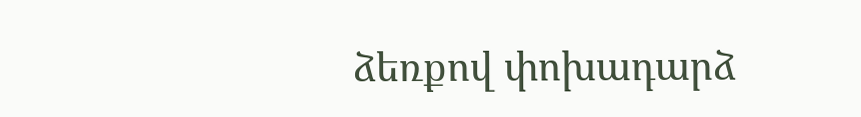ձեռքով փոխադարձ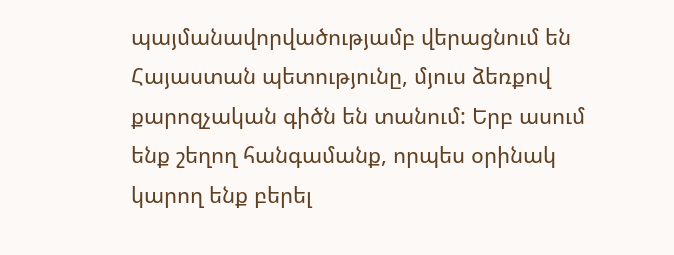պայմանավորվածությամբ վերացնում են Հայաստան պետությունը, մյուս ձեռքով քարոզչական գիծն են տանում: Երբ ասում ենք շեղող հանգամանք, որպես օրինակ կարող ենք բերել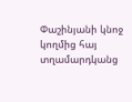Փաշինյանի կնոջ կողմից հայ տղամարդկանց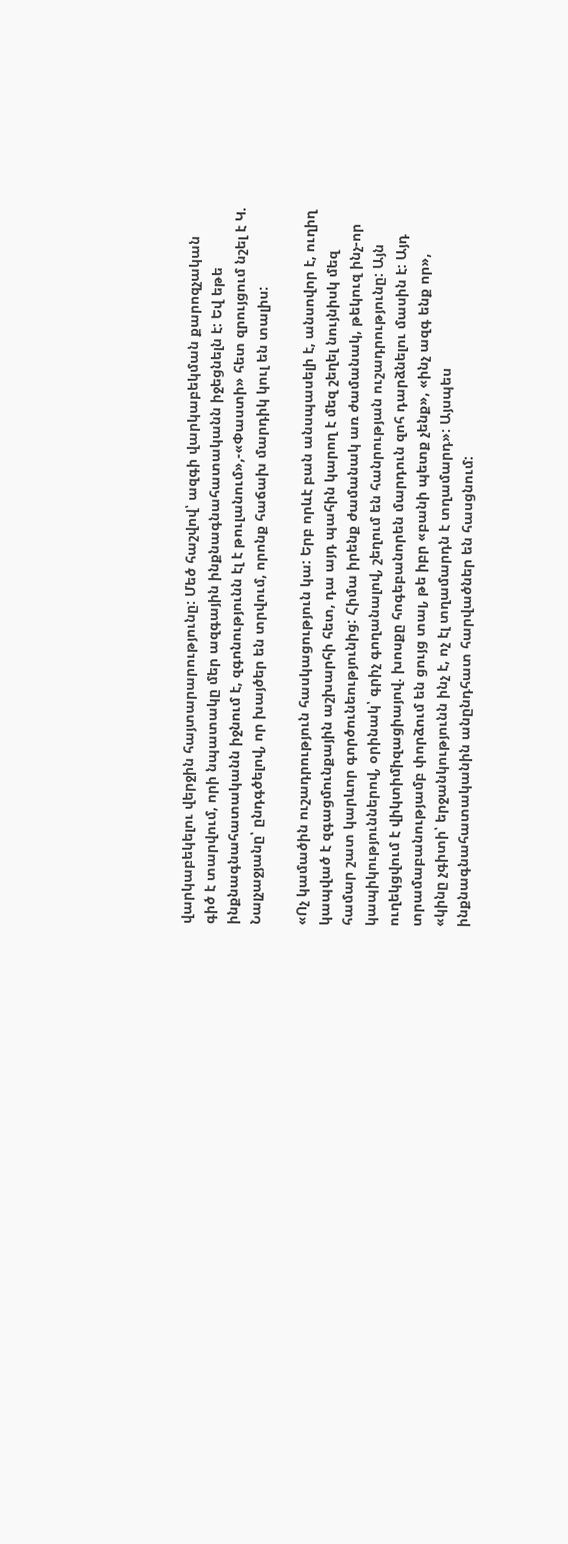վարկաբեկելու վերջին հայտարարությունը: Մեծ հաշվով՝ ազգի վարկաբեկման քարոզչական գիծ է տարվում, որի նպատակը մեր ազգային ինքնագնահատականն իջեցնելն է: Եվ եթե ինքնագնահատականն իջնում է, զգոնությունն էլ է թուլանում»,-«Փաստի» հետ զրույցում նշել է Կ. Նալչաջյանը՝ ընդգծելով, որ խայծեր են տրվում, որոնք հաճախ մարդիկ կուլ են տալիս:

«Ոչ կամածին ուշադրություն հասկացություն կա: Երբ որևէ բան անսպասելի է, անսովոր է, ուղիղ կապված է զգացմունքային աշխարհի հետ, դա այդ պահին կարող է մեզ շեղել նույնիսկ մեզ համար շատ կարևոր գործունեությունից: Հիմա իրենք ժամանակ առ ժամանակ, թեկուզ ինչ-որ կապիկություններով, օրինակ՝ գրիչ գողանալով, շեղում են հանրության ուշադրությունը: Այն ուղեկցվում է վիկտիմիզացիայով. խոսքը հոգեբանորեն մարդուն զոհ դարձնելու մասին է: Այդ տրամաբանությամբ փորձում են ցույց տալ, թե իբր «բանի պետք չենք», «ինչ ազգ ենք որ», «կինը չգիտի՝ երջանկությունն ինչ է, ոչ էլ տղամարդն է տղամարդ»: Այսպես ինքնագնահատականին անընդհատ հարվածներ են հասցնում: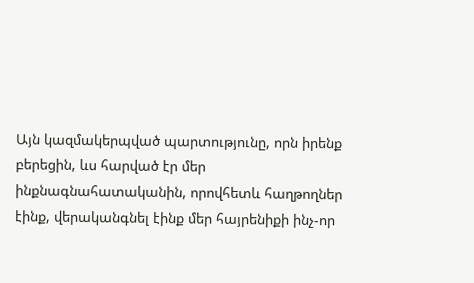Այն կազմակերպված պարտությունը, որն իրենք բերեցին, ևս հարված էր մեր ինքնագնահատականին, որովհետև հաղթողներ էինք, վերականգնել էինք մեր հայրենիքի ինչ-որ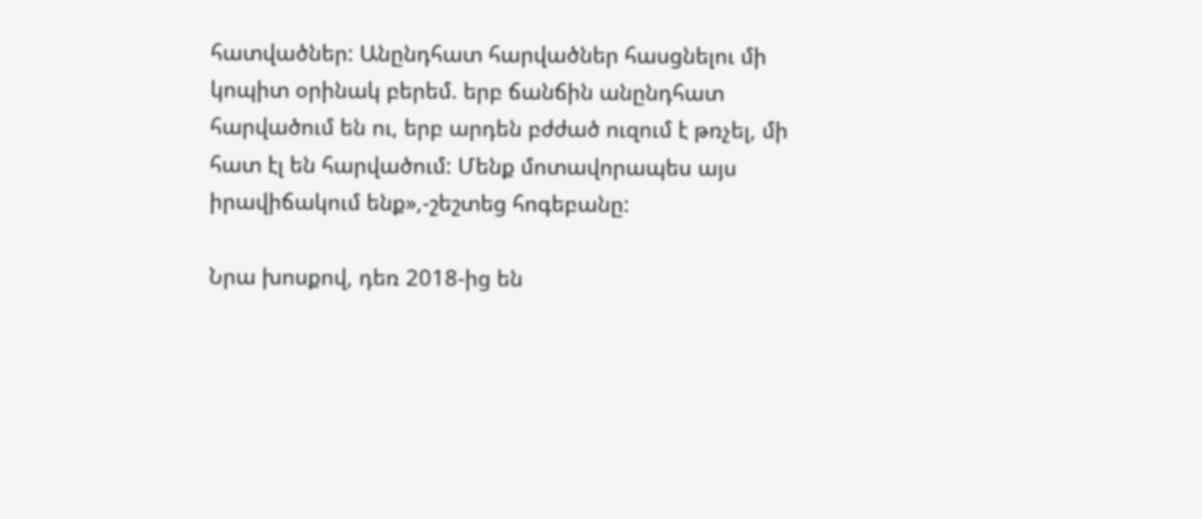հատվածներ: Անընդհատ հարվածներ հասցնելու մի կոպիտ օրինակ բերեմ. երբ ճանճին անընդհատ հարվածում են ու, երբ արդեն բժժած ուզում է թռչել, մի հատ էլ են հարվածում: Մենք մոտավորապես այս իրավիճակում ենք»,-շեշտեց հոգեբանը:

Նրա խոսքով, դեռ 2018-ից են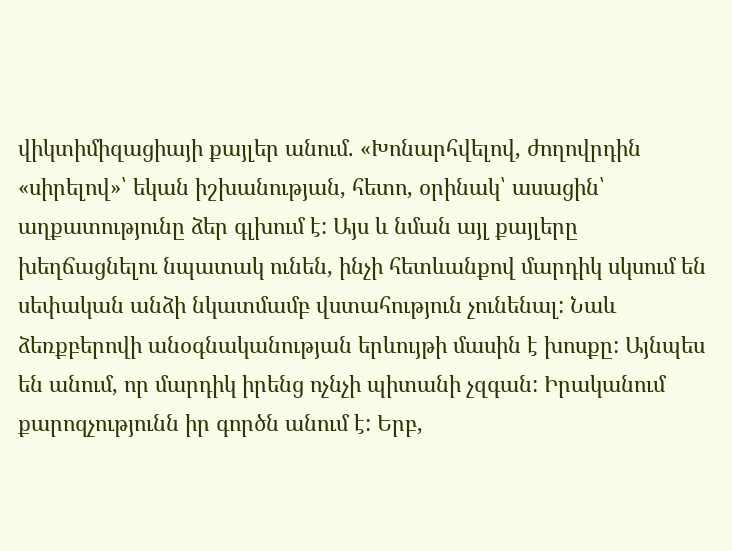վիկտիմիզացիայի քայլեր անում. «Խոնարհվելով, ժողովրդին «սիրելով»՝ եկան իշխանության, հետո, օրինակ՝ ասացին՝ աղքատությունը ձեր գլխում է: Այս և նման այլ քայլերը խեղճացնելու նպատակ ունեն, ինչի հետևանքով մարդիկ սկսում են սեփական անձի նկատմամբ վստահություն չունենալ: Նաև ձեռքբերովի անօգնականության երևույթի մասին է խոսքը: Այնպես են անում, որ մարդիկ իրենց ոչնչի պիտանի չզգան: Իրականում քարոզչությունն իր գործն անում է: Երբ,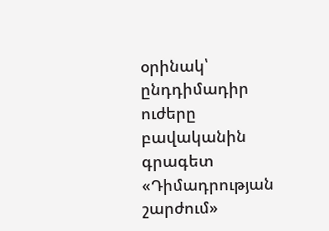օրինակ՝ ընդդիմադիր ուժերը բավականին գրագետ «Դիմադրության շարժում»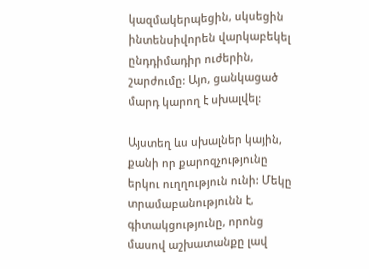կազմակերպեցին, սկսեցին ինտենսիվորեն վարկաբեկել ընդդիմադիր ուժերին, շարժումը: Այո, ցանկացած մարդ կարող է սխալվել:

Այստեղ ևս սխալներ կային, քանի որ քարոզչությունը երկու ուղղություն ունի: Մեկը տրամաբանությունն է, գիտակցությունը, որոնց մասով աշխատանքը լավ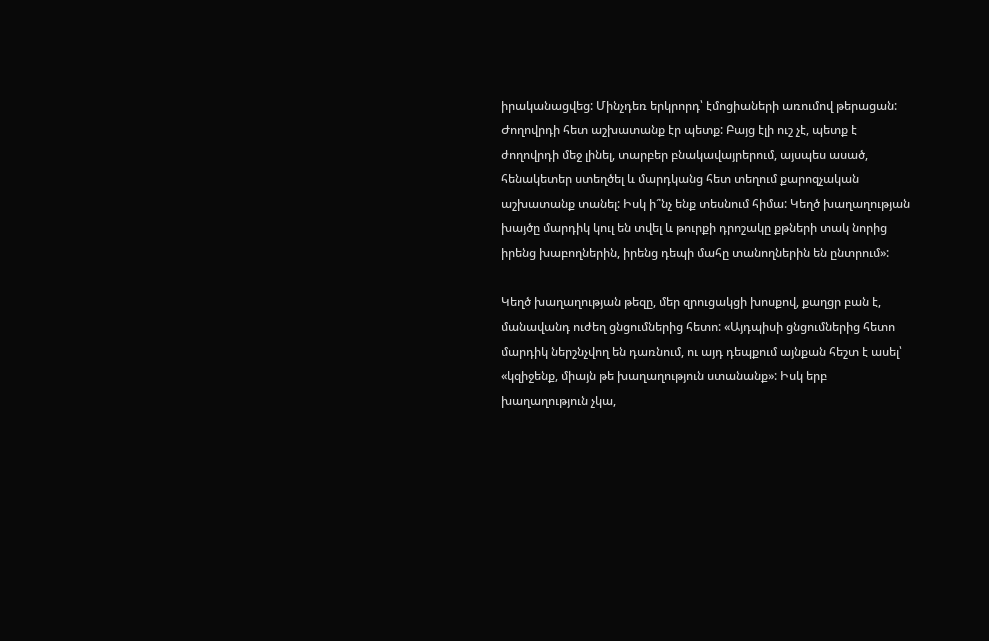իրականացվեց: Մինչդեռ երկրորդ՝ էմոցիաների առումով թերացան: Ժողովրդի հետ աշխատանք էր պետք: Բայց էլի ուշ չէ, պետք է ժողովրդի մեջ լինել, տարբեր բնակավայրերում, այսպես ասած, հենակետեր ստեղծել և մարդկանց հետ տեղում քարոզչական աշխատանք տանել: Իսկ ի՞նչ ենք տեսնում հիմա: Կեղծ խաղաղության խայծը մարդիկ կուլ են տվել և թուրքի դրոշակը քթների տակ նորից իրենց խաբողներին, իրենց դեպի մահը տանողներին են ընտրում»:

Կեղծ խաղաղության թեզը, մեր զրուցակցի խոսքով, քաղցր բան է, մանավանդ ուժեղ ցնցումներից հետո: «Այդպիսի ցնցումներից հետո մարդիկ ներշնչվող են դառնում, ու այդ դեպքում այնքան հեշտ է ասել՝ «կզիջենք, միայն թե խաղաղություն ստանանք»: Իսկ երբ խաղաղություն չկա,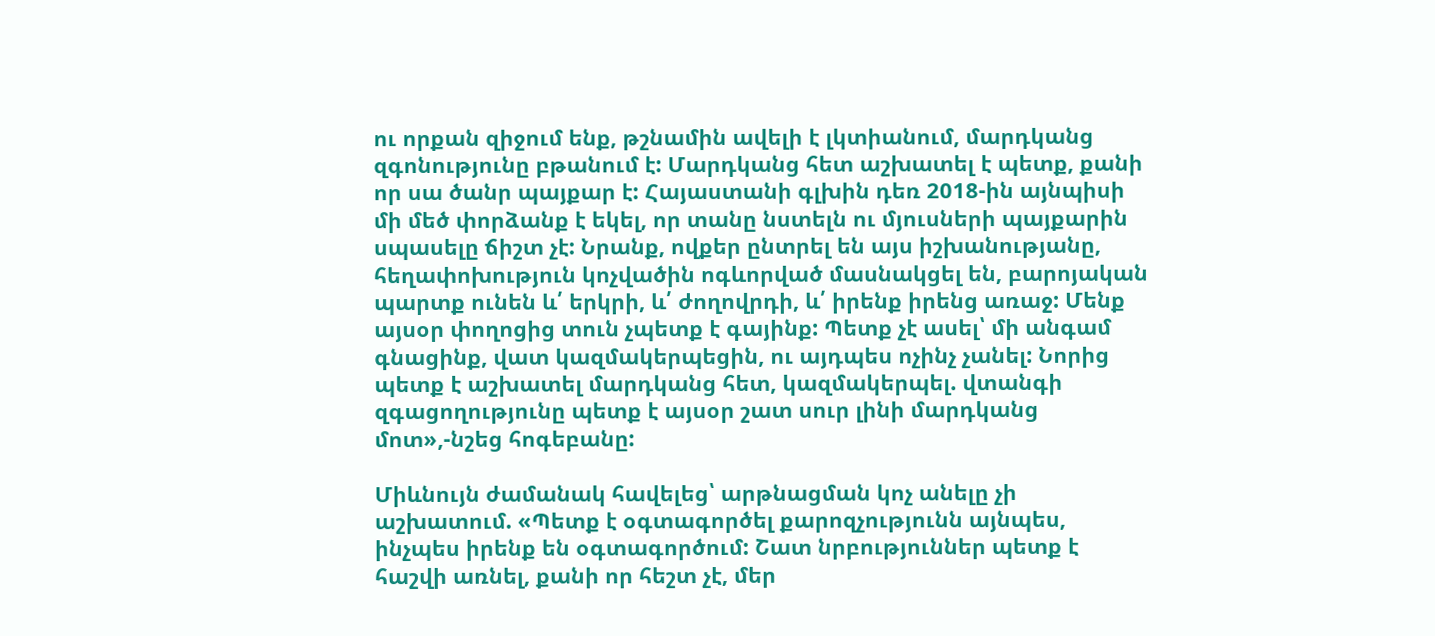ու որքան զիջում ենք, թշնամին ավելի է լկտիանում, մարդկանց զգոնությունը բթանում է: Մարդկանց հետ աշխատել է պետք, քանի որ սա ծանր պայքար է: Հայաստանի գլխին դեռ 2018-ին այնպիսի մի մեծ փորձանք է եկել, որ տանը նստելն ու մյուսների պայքարին սպասելը ճիշտ չէ: Նրանք, ովքեր ընտրել են այս իշխանությանը, հեղափոխություն կոչվածին ոգևորված մասնակցել են, բարոյական պարտք ունեն և՛ երկրի, և՛ ժողովրդի, և՛ իրենք իրենց առաջ: Մենք այսօր փողոցից տուն չպետք է գայինք: Պետք չէ ասել՝ մի անգամ գնացինք, վատ կազմակերպեցին, ու այդպես ոչինչ չանել: Նորից պետք է աշխատել մարդկանց հետ, կազմակերպել. վտանգի զգացողությունը պետք է այսօր շատ սուր լինի մարդկանց մոտ»,-նշեց հոգեբանը:

Միևնույն ժամանակ հավելեց՝ արթնացման կոչ անելը չի աշխատում. «Պետք է օգտագործել քարոզչությունն այնպես, ինչպես իրենք են օգտագործում: Շատ նրբություններ պետք է հաշվի առնել, քանի որ հեշտ չէ, մեր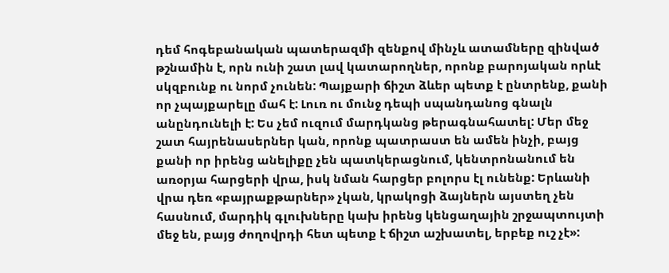դեմ հոգեբանական պատերազմի զենքով մինչև ատամները զինված թշնամին է, որն ունի շատ լավ կատարողներ, որոնք բարոյական որևէ սկզբունք ու նորմ չունեն: Պայքարի ճիշտ ձևեր պետք է ընտրենք, քանի որ չպայքարելը մահ է: Լուռ ու մունջ դեպի սպանդանոց գնալն անընդունելի է: Ես չեմ ուզում մարդկանց թերագնահատել: Մեր մեջ շատ հայրենասերներ կան, որոնք պատրաստ են ամեն ինչի, բայց քանի որ իրենց անելիքը չեն պատկերացնում, կենտրոնանում են առօրյա հարցերի վրա, իսկ նման հարցեր բոլորս էլ ունենք: Երևանի վրա դեռ «բայրաքթարներ» չկան, կրակոցի ձայներն այստեղ չեն հասնում, մարդիկ գլուխները կախ իրենց կենցաղային շրջապտույտի մեջ են, բայց ժողովրդի հետ պետք է ճիշտ աշխատել, երբեք ուշ չէ»: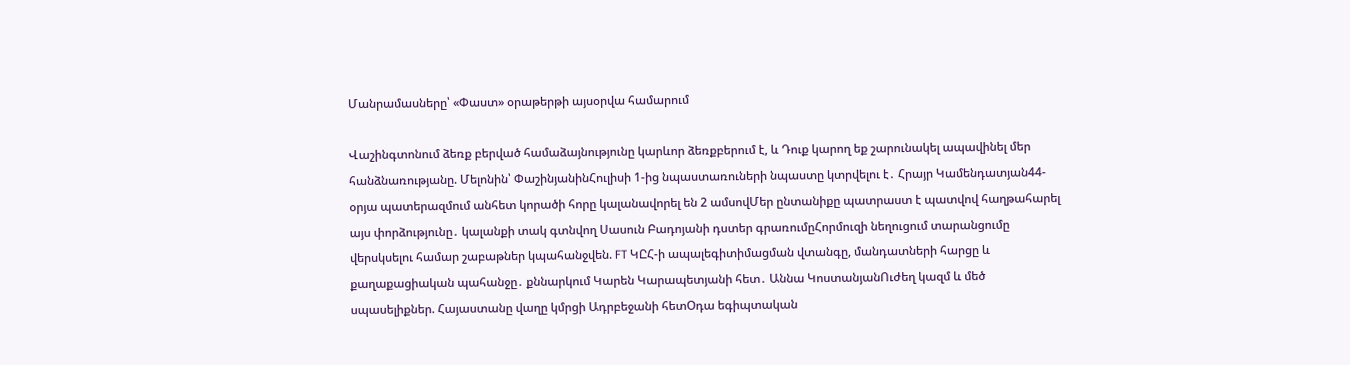Մանրամասները՝ «Փաստ» օրաթերթի այսօրվա համարում

Վաշինգտոնում ձեռք բերված համաձայնությունը կարևոր ձեռքբերում է, և Դուք կարող եք շարունակել ապավինել մեր հանձնառությանը. Մելոնին՝ ՓաշինյանինՀուլիսի 1-ից նպաստառուների նպաստը կտրվելու է․ Հրայր Կամենդատյան44-օրյա պատերազմում անհետ կորածի հորը կալանավորել են 2 ամսովՄեր ընտանիքը պատրաստ է պատվով հաղթահարել այս փորձությունը․ կալանքի տակ գտնվող Սասուն Բադոյանի դստեր գրառումըՀորմուզի նեղուցում տարանցումը վերսկսելու համար շաբաթներ կպահանջվեն. FT ԿԸՀ-ի ապալեգիտիմացման վտանգը, մանդատների հարցը և քաղաքացիական պահանջը․ քննարկում Կարեն Կարապետյանի հետ․ Աննա ԿոստանյանՈւժեղ կազմ և մեծ սպասելիքներ. Հայաստանը վաղը կմրցի Ադրբեջանի հետՕդա եգիպտական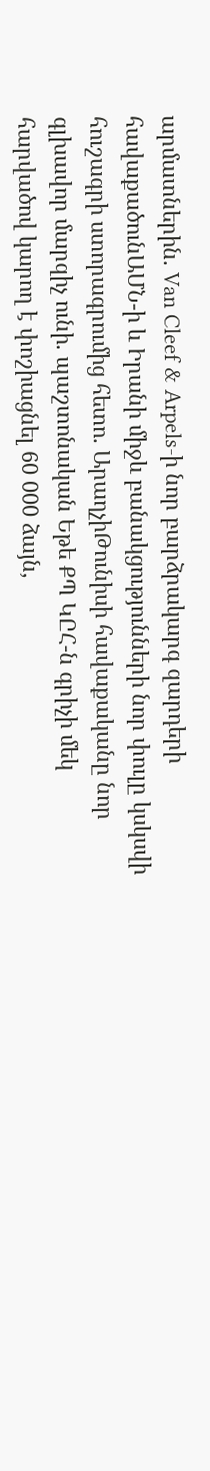արմատներին. Van Cleef & Arpels-ի նոր բարձրակարգ զարդերի հավաքածունԱՄՆ-ի և Իրանի միջև բանակցությունների նոր փուլը կսկսվի հուշագրի ստորագրումից հետո. ԱրաղչիԹունիսի հավաքականը նոր գլխավոր մարզիչ ունի. պաշտոնական Եթե ՔՊ ԿԸՀ-ն գրիչի մեկ հարվածով կարող է փոշիացնել 60 000 ձայն,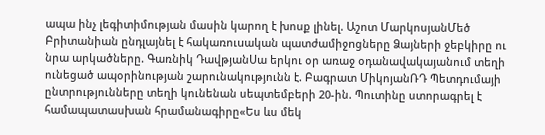ապա ինչ լեգիտիմության մասին կարող է խոսք լինել. Աշոտ ՄարկոսյանՄեծ Բրիտանիան ընդլայնել է հակառուuական պատժամիջnցները Ձայների ջեբկիրը ու նրա արկածները. Գառնիկ ԴավթյանՍա երկու օր առաջ օդանավակայանում տեղի ունեցած ապօրինության շարունակությունն է. Բագրատ ՄիկոյանՌԴ Պետդումայի ընտրությունները տեղի կունենան սեպտեմբերի 20-ին. Պուտինը ստորագրել է համապատասխան հրամանագիրը«Ես ևս մեկ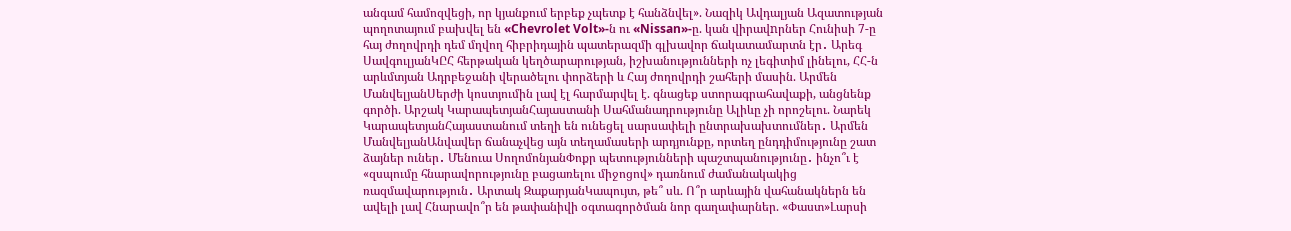անգամ համոզվեցի, որ կյանքում երբեք չպետք է հանձնվել». Նազիկ Ավդալյան Ազատության պողոտայում բախվել են «Chevrolet Volt»-ն ու «Nissan»-ը. կան վիրավnրներ Հունիսի 7-ը հայ ժողովրդի դեմ մղվող հիբրիդային պատերազմի գլխավոր ճակատամարտն էր․ Արեգ ՍավգուլյանԿԸՀ հերթական կեղծարարության, իշխանությունների ոչ լեգիտիմ լինելու, ՀՀ-ն արևմտյան Ադրբեջանի վերածելու փորձերի և Հայ ժողովրդի շահերի մասին. Արմեն ՄանվելյանՍերժի կոստյումին լավ էլ հարմարվել է. գնացեք ստորագրահավաքի, անցնենք գործի. Արշակ ԿարապետյանՀայաստանի Սահմանադրությունը Ալիևը չի որոշելու. Նարեկ ԿարապետյանՀայաստանում տեղի են ունեցել սարսափելի ընտրախախտումներ․ Արմեն ՄանվելյանԱնվավեր ճանաչվեց այն տեղամասերի արդյունքը, որտեղ ընդդիմությունը շատ ձայներ ուներ․ Մենուա ՍողոմոնյանՓոքր պետությունների պաշտպանությունը․ ինչո՞ւ է «զսպումը հնարավորությունը բացառելու միջոցով» դառնում ժամանակակից ռազմավարություն․ Արտակ ԶաքարյանԿապույտ, թե՞ սև. Ո՞ր արևային վահանակներն են ավելի լավ Հնարավո՞ր են թափանիվի օգտագործման նոր գաղափարներ. «Փաստ»Լարսի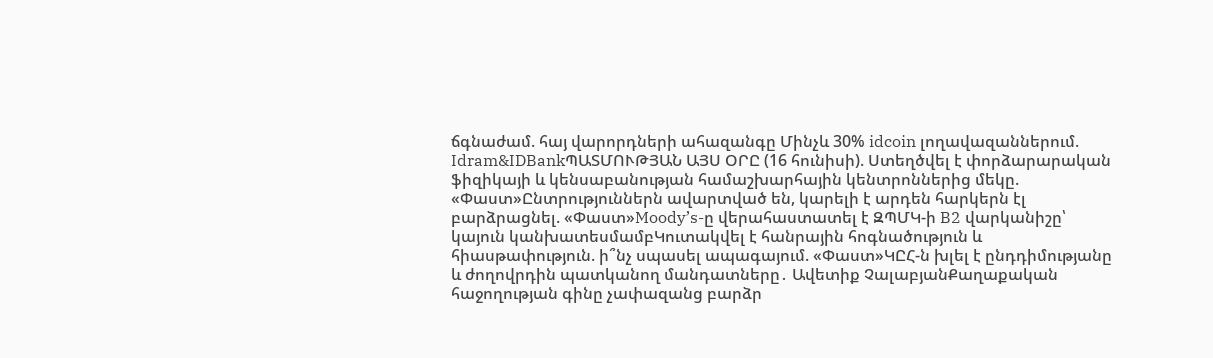ճգնաժամ. հայ վարորդների ահազանգը Մինչև 30% idcoin լողավազաններում. Idram&IDBankՊԱՏՄՈՒԹՅԱՆ ԱՅՍ ՕՐԸ (16 հունիսի). Ստեղծվել է փորձարարական ֆիզիկայի և կենսաբանության համաշխարհային կենտրոններից մեկը. «Փաստ»Ընտրություններն ավարտված են, կարելի է արդեն հարկերն էլ բարձրացնել. «Փաստ»Moody’s-ը վերահաստատել է ԶՊՄԿ-ի B2 վարկանիշը՝ կայուն կանխատեսմամբԿուտակվել է հանրային հոգնածություն և հիասթափություն. ի՞նչ սպասել ապագայում. «Փաստ»ԿԸՀ-ն խլել է ընդդիմությանը և ժողովրդին պատկանող մանդատները․ Ավետիք ՉալաբյանՔաղաքական հաջողության գինը չափազանց բարձր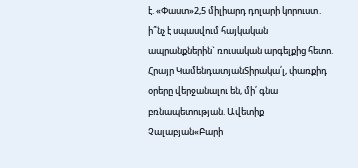է. «Փաստ»2,5 միլիարդ դոլարի կորուստ․ ի՞նչ է սպասվում հայկական ապրանքներին` ռուսական արգելքից հետո. Հրայր ԿամենդատյանՏիրակա՛լ, փառքիդ օրերը վերջանալու են, մի՛ գնա բռնապետության. Ավետիք Չալաբյան«Բարի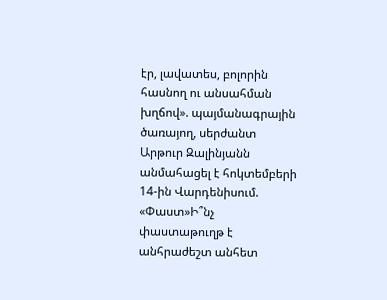էր, լավատես, բոլորին հասնող ու անսահման խղճով». պայմանագրային ծառայող, սերժանտ Արթուր Զալինյանն անմահացել է հոկտեմբերի 14-ին Վարդենիսում. «Փաստ»Ի՞նչ փաստաթուղթ է անհրաժեշտ անհետ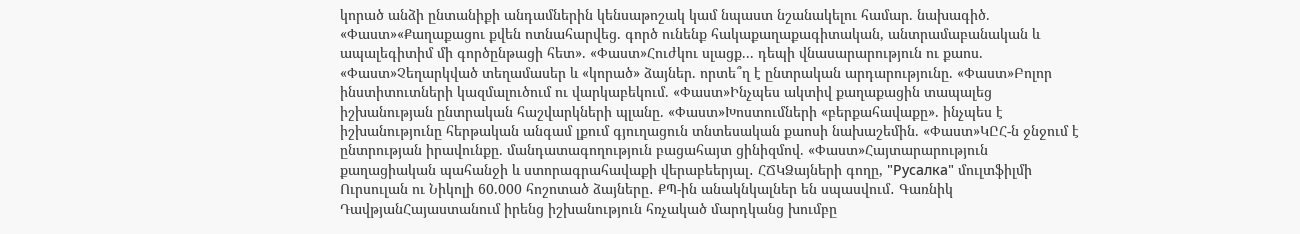կորած անձի ընտանիքի անդամներին կենսաթոշակ կամ նպաստ նշանակելու համար. նախագիծ. «Փաստ»«Քաղաքացու քվեն ոտնահարվեց. գործ ունենք հակաքաղաքագիտական, անտրամաբանական և ապալեգիտիմ մի գործընթացի հետ». «Փաստ»Հուժկու սլացք... դեպի վնասարարություն ու քաոս. «Փաստ»Չեղարկված տեղամասեր և «կորած» ձայներ. որտե՞ղ է ընտրական արդարությունը. «Փաստ»Բոլոր ինստիտուտների կազմալուծում ու վարկաբեկում. «Փաստ»Ինչպես ակտիվ քաղաքացին տապալեց իշխանության ընտրական հաշվարկների պլանը. «Փաստ»Խոստումների «բերքահավաքը». ինչպես է իշխանությունը հերթական անգամ լքում գյուղացուն տնտեսական քաոսի նախաշեմին. «Փաստ»ԿԸՀ-ն ջնջում է ընտրության իրավունքը. մանդատագողություն բացահայտ ցինիզմով. «Փաստ»Հայտարարություն քաղացիական պահանջի և ստորագրահավաքի վերաբեերյալ․ ՀՃԿՁայների գողը, "Русалка" մուլտֆիլմի Ուրսուլան ու Նիկոլի 60.000 հոշոտած ձայները․ ՔՊ-ին անակնկալներ են սպասվում․ Գառնիկ ԴավթյանՀայաստանում իրենց իշխանություն հռչակած մարդկանց խումբը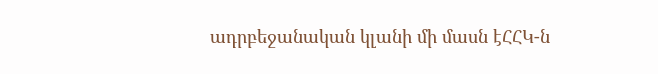ադրբեջանական կլանի մի մասն էՀՀԿ-ն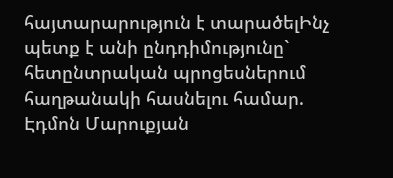հայտարարություն է տարածելԻնչ պետք է անի ընդդիմությունը` հետընտրական պրոցեսներում հաղթանակի հասնելու համար. Էդմոն Մարուքյան